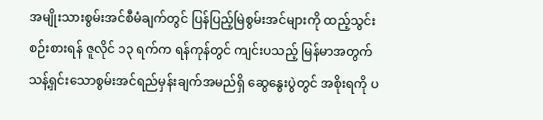အမျိုးသားစွမ်းအင်စီမံချက်တွင် ပြန်ပြည့်မြဲစွမ်းအင်များကို ထည့်သွင်းစဉ်းစားရန် ဇူလိုင် ၁၃ ရက်က ရန်ကုန်တွင် ကျင်းပသည့် မြန်မာအတွက် သန့်ရှင်းသောစွမ်းအင်ရည်မှန်းချက်အမည်ရှိ ဆွေနွေးပွဲတွင် အစိုးရကို ပ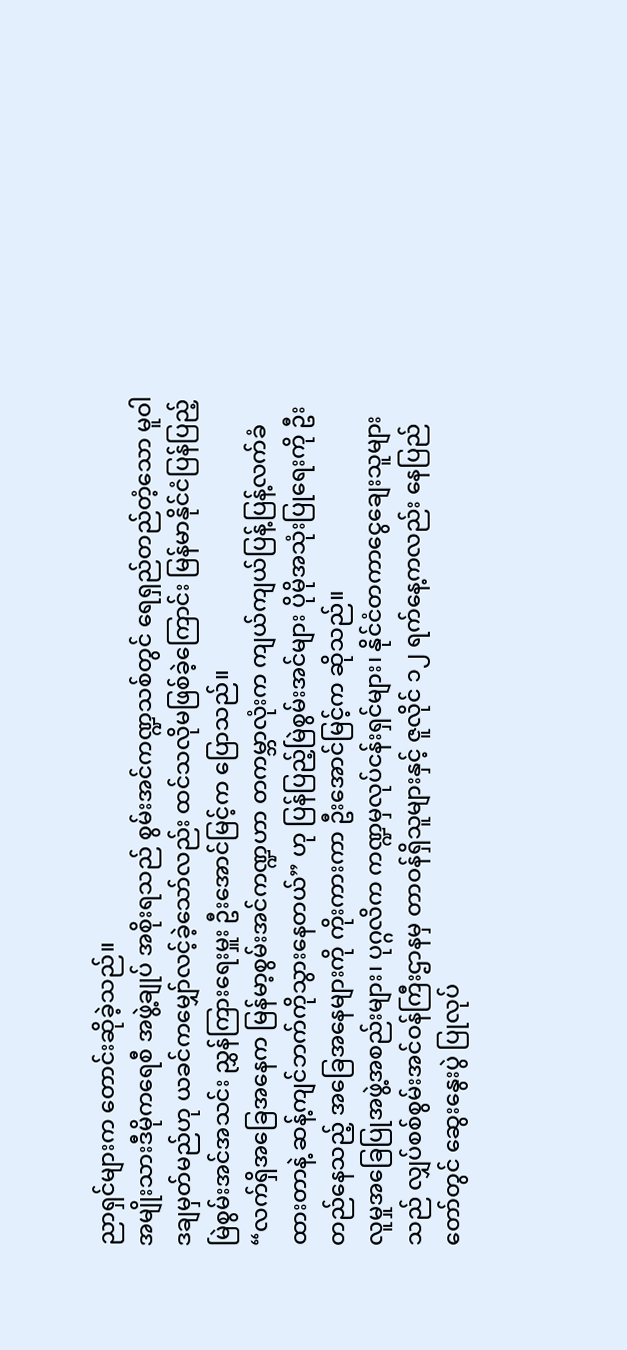ညာရှင်များက တောင်းဆိုခဲ့သည်။
အမျိုးသားဒီမိုကရေစီ အဖွဲ့ချုပ် အစိုးရသည် စွမ်းအင်ကဏ္ဍသစ်တွင် ရေရှည်တည်တံ့သော မူဝါဒချမှတ်မည်ဟု ယခင်ကမျှော်လင့်ခဲ့သော်လည်း ထင်သလိုမဖြစ်ခဲ့ကြောင်း မြန်မာနိုင်ငံပြန်ပြည့်မြဲစွမ်းအင်အသင်း ညွှန်ကြားရေးမှူး ဦးအောင်မြင့်က ပြောသည်။
“လက်ရှိအခြေအနေက မြန်မာ့စွမ်းအင်ကဏ္ဍဟာ တကမ္ဘာလုံးက ကျယ်ကျယ်ပြန့်ပြန့်လက်ခံထားတာနဲ့ ဆန့်ကျင်ဘက်ကိုသွားနေတယ်” ဟု ပြန်ပြည့်မြဲစွမ်းအင်များ ပိုမိုအသုံးပြုရေးကို ဦးတည်နေသည့် အခြေအနေများကို ကိုးကားကာ ဦးအောင်မြင့်က ဆိုသည်။
လူမှုအခြေပြုအဖွဲ့အစည်းများ၊ ပုဂ္ဂလိက ကဏ္ဍမှလုပ်ငန်းရှင်များ၊ နိုင်ငံတကာငွေချေးသူများသည် လျှပ်စစ်စွမ်းအင်ဝန်ကြီးဌာနမှ တာဝန်ရှိသူများနှင့် ဇူလိုင် ၁၂ ရက်နေ့ကလည်း နေပြည်တော်တွင် ဆွေးနွေးပွဲ ပြုလုပ်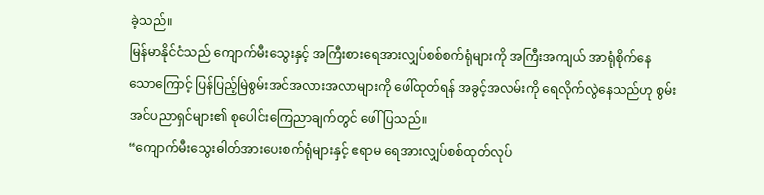ခဲ့သည်။
မြန်မာနိုင်ငံသည် ကျောက်မီးသွေးနှင့် အကြီးစားရေအားလျှပ်စစ်စက်ရုံများကို အကြီးအကျယ် အာရုံစိုက်နေသောကြောင့် ပြန်ပြည့်မြဲစွမ်းအင်အလားအလာများကို ဖေါ်ထုတ်ရန် အခွင့်အလမ်းကို ရေလိုက်လွဲနေသည်ဟု စွမ်းအင်ပညာရှင်များ၏ စုပေါင်းကြေညာချက်တွင် ဖေါ်ပြသည်။
“ကျောက်မီးသွေးဓါတ်အားပေးစက်ရုံများနှင့် ဧရာမ ရေအားလျှပ်စစ်ထုတ်လုပ်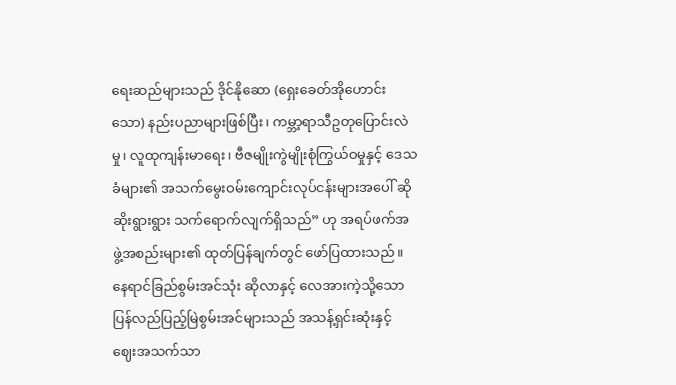ရေးဆည်များသည် ဒိုင်နိုဆော (ရှေးခေတ်အိုဟောင်းသော) နည်းပညာများဖြစ်ပြီး၊ ကမ္ဘာ့ရာသီဥတုပြောင်းလဲမှု၊ လူထုကျန်းမာရေး၊ ဗီဇမျိုးကွဲမျိုးစုံကြွယ်ဝမှုနှင့် ဒေသခံများ၏ အသက်မွေးဝမ်းကျောင်းလုပ်ငန်းများအပေါ် ဆိုဆိုးရွားရွား သက်ရောက်လျက်ရှိသည်” ဟု အရပ်ဖက်အဖွဲ့အစည်းများ၏ ထုတ်ပြန်ချက်တွင် ဖော်ပြထားသည်။
နေရာင်ခြည်စွမ်းအင်သုံး ဆိုလာနှင့် လေအားကဲ့သို့သော ပြန်လည်ပြည့်မြဲစွမ်းအင်များသည် အသန့်ရှင်းဆုံးနှင့် ဈေးအသက်သာ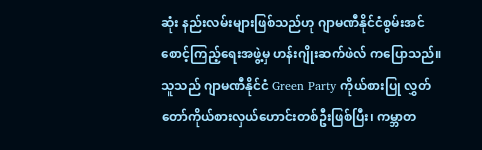ဆုံး နည်းလမ်းများဖြစ်သည်ဟု ဂျာမဏီနိုင်ငံစွမ်းအင်စောင့်ကြည့်ရေးအဖွဲ့မှ ဟန်းဂျိုးဆက်ဖဲလ် ကပြောသည်။ သူသည် ဂျာမဏီနိုင်ငံ Green Party ကိုယ်စားပြု လွှတ်တော်ကိုယ်စားလှယ်ဟောင်းတစ်ဦးဖြစ်ပြီး၊ ကမ္ဘာတ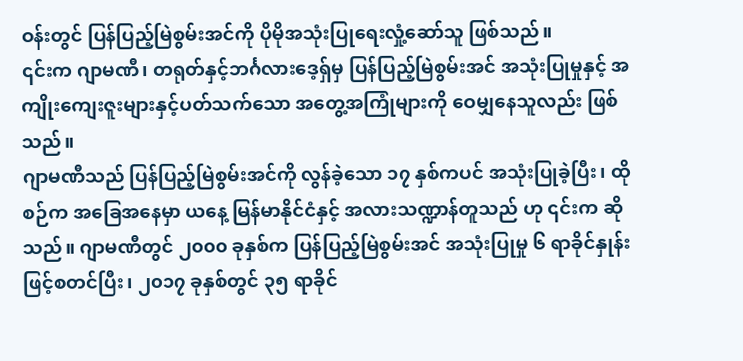ဝန်းတွင် ပြန်ပြည့်မြဲစွမ်းအင်ကို ပိုမိုအသုံးပြုရေးလှုံ့ဆော်သူ ဖြစ်သည်။
၎င်းက ဂျာမဏီ၊ တရုတ်နှင့်ဘင်္ဂလားဒေ့ရှ်မှ ပြန်ပြည့်မြဲစွမ်းအင် အသုံးပြုမှုနှင့် အကျိုးကျေးဇူးများနှင့်ပတ်သက်သော အတွေ့အကြုံများကို ဝေမျှနေသူလည်း ဖြစ်သည်။
ဂျာမဏီသည် ပြန်ပြည့်မြဲစွမ်းအင်ကို လွန်ခဲ့သော ၁၇ နှစ်ကပင် အသုံးပြုခဲ့ပြီး၊ ထိုစဉ်က အခြေအနေမှာ ယနေ့ မြန်မာနိုင်ငံနှင့် အလားသဏ္ဍာန်တူသည် ဟု ၎င်းက ဆိုသည်။ ဂျာမဏီတွင် ၂၀၀၀ ခုနှစ်က ပြန်ပြည့်မြဲစွမ်းအင် အသုံးပြုမှု ၆ ရာခိုင်နှုန်း ဖြင့်စတင်ပြီး၊ ၂၀၁၇ ခုနှစ်တွင် ၃၅ ရာခိုင်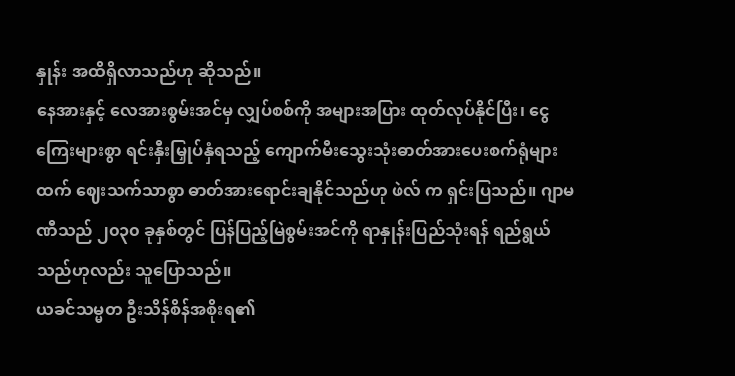နှုန်း အထိရှိလာသည်ဟု ဆိုသည်။
နေအားနှင့် လေအားစွမ်းအင်မှ လျှပ်စစ်ကို အများအပြား ထုတ်လုပ်နိုင်ပြီး၊ ငွေကြေးများစွာ ရင်းနှီးမြှုပ်နှံရသည့် ကျောက်မီးသွေးသုံးဓာတ်အားပေးစက်ရုံများထက် ဈေးသက်သာစွာ ဓာတ်အားရောင်းချနိုင်သည်ဟု ဖဲလ် က ရှင်းပြသည်။ ဂျာမဏီသည် ၂၀၃၀ ခုနှစ်တွင် ပြန်ပြည့်မြဲစွမ်းအင်ကို ရာနှုန်းပြည်သုံးရန် ရည်ရွယ်သည်ဟုလည်း သူပြောသည်။
ယခင်သမ္မတ ဦးသိန်စိန်အစိုးရ၏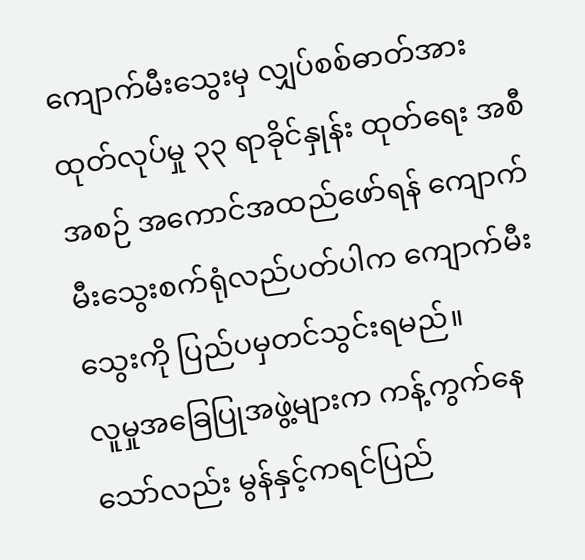ကျောက်မီးသွေးမှ လျှပ်စစ်ဓာတ်အားထုတ်လုပ်မှု ၃၃ ရာခိုင်နှုန်း ထုတ်ရေး အစီအစဉ် အကောင်အထည်ဖော်ရန် ကျောက်မီးသွေးစက်ရုံလည်ပတ်ပါက ကျောက်မီးသွေးကို ပြည်ပမှတင်သွင်းရမည်။
လူမှုအခြေပြုအဖွဲ့များက ကန့်ကွက်နေသော်လည်း မွန်နှင့်ကရင်ပြည်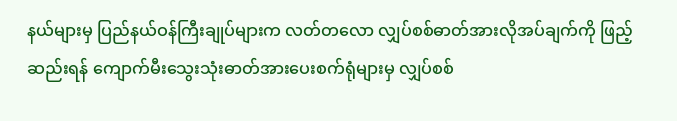နယ်များမှ ပြည်နယ်ဝန်ကြီးချုပ်များက လတ်တလော လျှပ်စစ်ဓာတ်အားလိုအပ်ချက်ကို ဖြည့်ဆည်းရန် ကျောက်မီးသွေးသုံးဓာတ်အားပေးစက်ရုံများမှ လျှပ်စစ်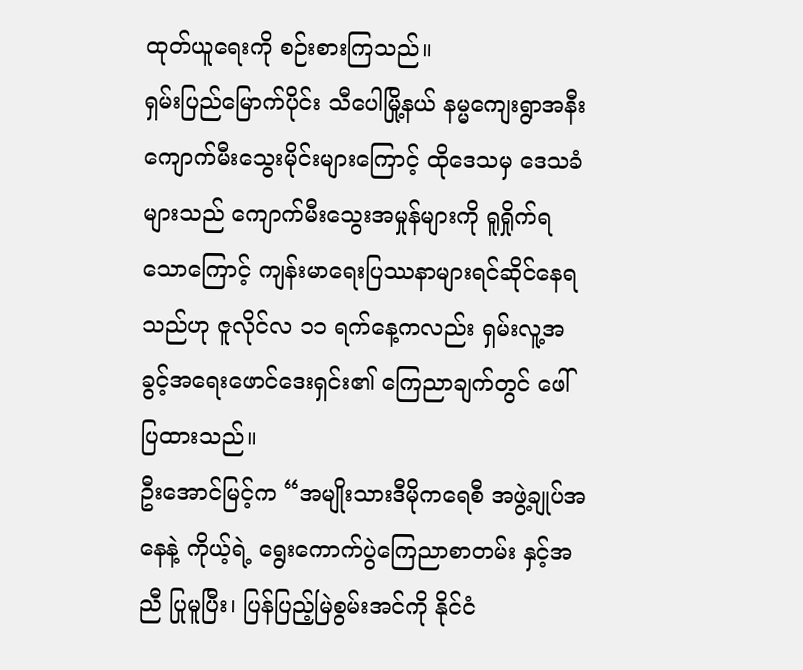ထုတ်ယူရေးကို စဉ်းစားကြသည်။
ရှမ်းပြည်မြောက်ပိုင်း သီပေါမြို့နယ် နမ္မကျေးရွာအနီး ကျောက်မီးသွေးမိုင်းများကြောင့် ထိုဒေသမှ ဒေသခံများသည် ကျောက်မီးသွေးအမှုန်များကို ရူရှိုက်ရသောကြောင့် ကျန်းမာရေးပြဿနာများရင်ဆိုင်နေရသည်ဟု ဇူလိုင်လ ၁၁ ရက်နေ့ကလည်း ရှမ်းလူ့အခွင့်အရေးဖောင်ဒေးရှင်း၏ ကြေညာချက်တွင် ဖေါ်ပြထားသည်။
ဦးအောင်မြင့်က “အမျိုးသားဒီမိုကရေစီ အဖွဲ့ချုပ်အနေနဲ့ ကိုယ့်ရဲ့ ရွေးကောက်ပွဲကြေညာစာတမ်း နှင့်အညီ ပြုမူပြီး၊ ပြန်ပြည့်မြဲစွမ်းအင်ကို နိုင်ငံ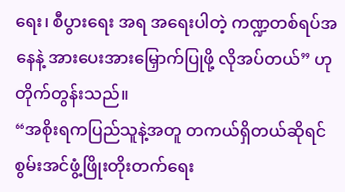ရေး၊ စီပွားရေး အရ အရေးပါတဲ့ ကဏ္ဍတစ်ရပ်အနေနဲ့ အားပေးအားမြှောက်ပြုဖို့ လိုအပ်တယ်” ဟု တိုက်တွန်းသည်။
“အစိုးရကပြည်သူနဲ့အတူ တကယ်ရှိတယ်ဆိုရင် စွမ်းအင်ဖွံ့ဖြိုးတိုးတက်ရေး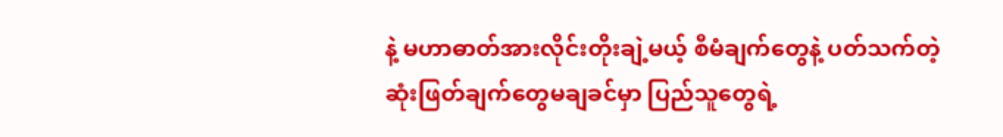နဲ့ မဟာဓာတ်အားလိုင်းတိုးချဲ့မယ့် စီမံချက်တွေနဲ့ ပတ်သက်တဲ့ ဆုံးဖြတ်ချက်တွေမချခင်မှာ ပြည်သူတွေရဲ့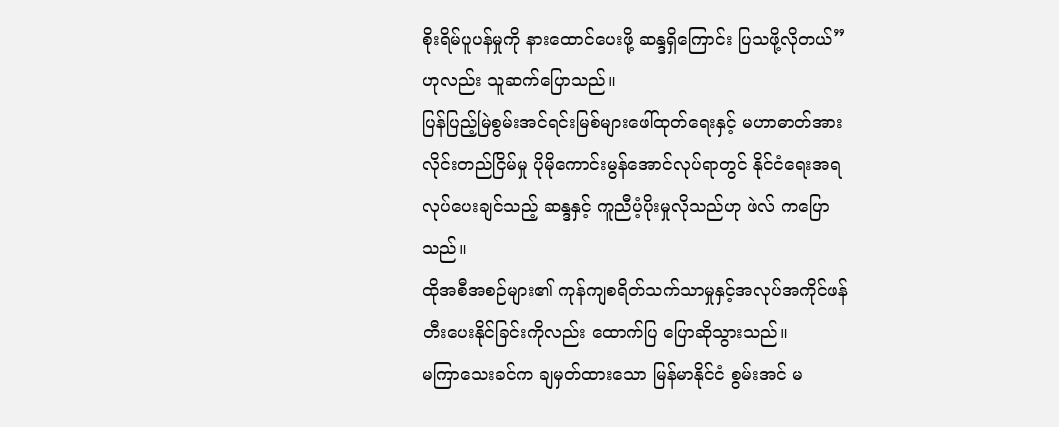စိုးရိမ်ပူပန်မှုကို နားထောင်ပေးဖို့ ဆန္ဒရှိကြောင်း ပြသဖို့လိုတယ်” ဟုလည်း သူဆက်ပြောသည်။
ပြန်ပြည့်မြဲစွမ်းအင်ရင်းမြစ်များဖေါ်ထုတ်ရေးနှင့် မဟာဓာတ်အားလိုင်းတည်ငြိမ်မှု ပိုမိုကောင်းမွန်အောင်လုပ်ရာတွင် နိုင်ငံရေးအရလုပ်ပေးချင်သည့် ဆန္ဒနှင့် ကူညီပံ့ပိုးမှုလိုသည်ဟု ဖဲလ် ကပြောသည်။
ထိုအစီအစဉ်များ၏ ကုန်ကျစရိတ်သက်သာမှုနှင့်အလုပ်အကိုင်ဖန်တီးပေးနိုင်ခြင်းကိုလည်း ထောက်ပြ ပြောဆိုသွားသည်။
မကြာသေးခင်က ချမှတ်ထားသော မြန်မာနိုင်ငံ စွမ်းအင် မ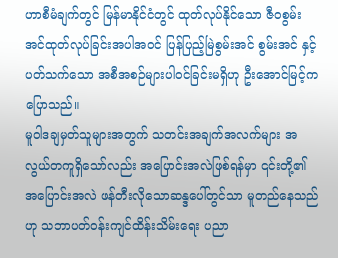ဟာစီမံချက်တွင် မြန်မာနိုင်ငံတွင် ထုတ်လုပ်နိုင်သော ဇီဝစွမ်းအင်ထုတ်လုပ်ခြင်းအပါအဝင် ပြန်ပြည့်မြဲစွမ်းအင် စွမ်းအင် နှင့်ပတ်သက်သော အစီအစဉ်များပါဝင်ခြင်းမရှိဟု ဦးအောင်မြင့်က ပြောသည်။
မူဝါဒချမှတ်သူများအတွက် သတင်းအချက်အလက်များ အလွယ်တကူရှိသော်လည်း အပြောင်းအလဲဖြစ်ရန်မှာ ၎င်းတို့၏ အပြောင်းအလဲ ဖန်တီးလိုသောဆန္ဒပေါ်တွင်သာ မူတည်နေသည်ဟု သဘာပတ်ဝန်းကျင်ထိန်းသိမ်းရေး ပညာ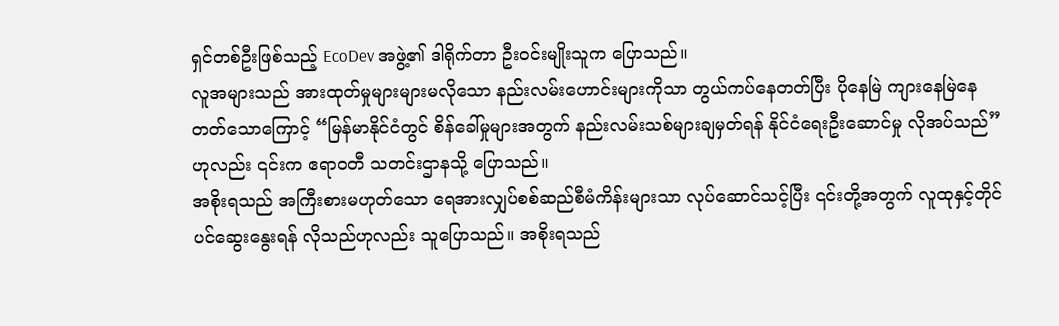ရှင်တစ်ဦးဖြစ်သည့် EcoDev အဖွဲ့၏ ဒါရိုက်တာ ဦးဝင်းမျိုးသူက ပြောသည်။
လူအများသည် အားထုတ်မှုများများမလိုသော နည်းလမ်းဟောင်းများကိုသာ တွယ်ကပ်နေတတ်ပြီး ပိုနေမြဲ ကျားနေမြဲနေတတ်သောကြောင့် “မြန်မာနိုင်ငံတွင် စိန်ခေါ်မှုများအတွက် နည်းလမ်းသစ်များချမှတ်ရန် နိုင်ငံရေးဦးဆောင်မှု လိုအပ်သည်” ဟုလည်း ၎င်းက ဧရာဝတီ သတင်းဌာနသို့ ပြောသည်။
အစိုးရသည် အကြီးစားမဟုတ်သော ရေအားလျှပ်စစ်ဆည်စီမံကိန်းများသာ လုပ်ဆောင်သင့်ပြီး ၎င်းတို့အတွက် လူထုနှင့်တိုင်ပင်ဆွေးနွေးရန် လိုသည်ဟုလည်း သူပြောသည်။ အစိုးရသည်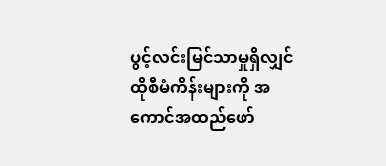ပွင့်လင်းမြင်သာမှုရှိလျှင် ထိုစီမံကိန်းများကို အကောင်အထည်ဖော်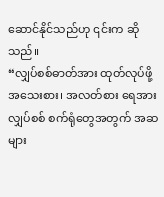ဆောင်နိုင်သည်ဟု ၎င်းက ဆိုသည်။
“လျှပ်စစ်ဓာတ်အား ထုတ်လုပ်ဖို့ အသေးစား၊ အလတ်စား ရေအားလျှပ်စစ် စက်ရုံတွေအတွက် အဆများ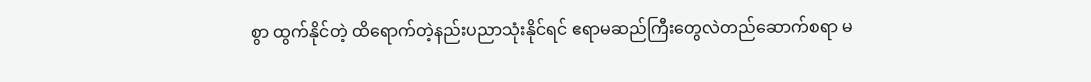စွာ ထွက်နိုင်တဲ့ ထိရောက်တဲ့နည်းပညာသုံးနိုင်ရင် ဧရာမဆည်ကြီးတွေလဲတည်ဆောက်စရာ မ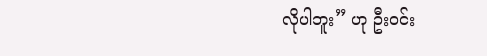လိုပါဘူး” ဟု ဦးဝင်း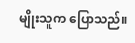မျိုးသူက ပြောသည်။